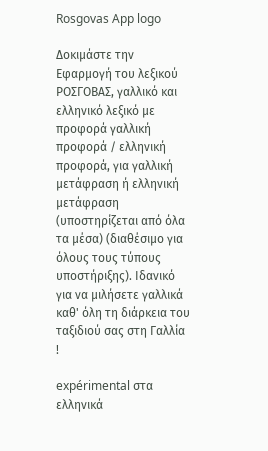Rosgovas App logo

Δοκιμάστε την Εφαρμογή του λεξικού ΡΟΣΓΟΒΑΣ, γαλλικό και ελληνικό λεξικό με προφορά γαλλική προφορά / ελληνική προφορά, για γαλλική μετάφραση ή ελληνική μετάφραση (υποστηρίζεται από όλα τα μέσα) (διαθέσιμο για όλους τους τύπους υποστήριξης). Ιδανικό για να μιλήσετε γαλλικά καθ' όλη τη διάρκεια του ταξιδιού σας στη Γαλλία !

expérimental στα ελληνικά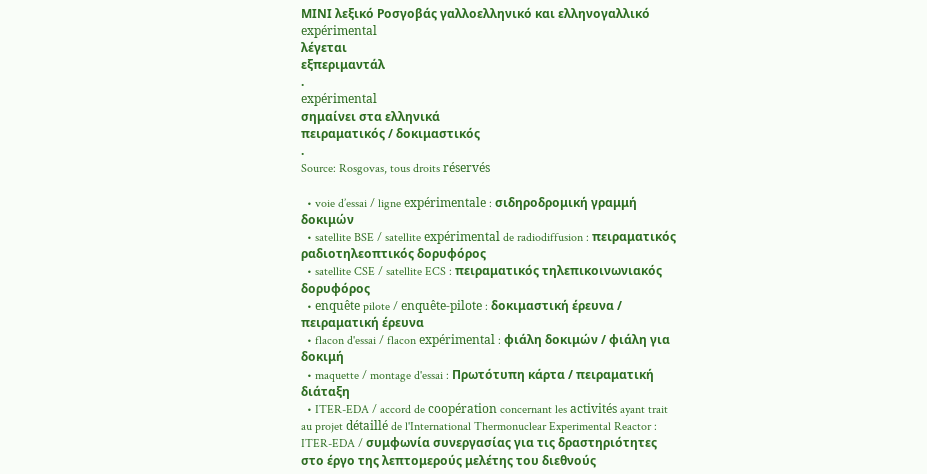ΜΙΝΙ λεξικό Ροσγοβάς γαλλοελληνικό και ελληνογαλλικό
expérimental
λέγεται
εξπεριμαντάλ
.
expérimental
σημαίνει στα ελληνικά
πειραματικός / δοκιμαστικός
.
Source: Rosgovas, tous droits réservés

  • voie d’essai / ligne expérimentale : σιδηροδρομική γραμμή δοκιμών
  • satellite BSE / satellite expérimental de radiodiffusion : πειραματικός ραδιοτηλεοπτικός δορυφόρος
  • satellite CSE / satellite ECS : πειραματικός τηλεπικοινωνιακός δορυφόρος
  • enquête pilote / enquête-pilote : δοκιμαστική έρευνα / πειραματική έρευνα
  • flacon d'essai / flacon expérimental : φιάλη δοκιμών / φιάλη για δοκιμή
  • maquette / montage d'essai : Πρωτότυπη κάρτα / πειραματική διάταξη
  • ITER-EDA / accord de coopération concernant les activités ayant trait au projet détaillé de l'International Thermonuclear Experimental Reactor : ITER-EDA / συμφωνία συνεργασίας για τις δραστηριότητες στο έργο της λεπτομερούς μελέτης του διεθνούς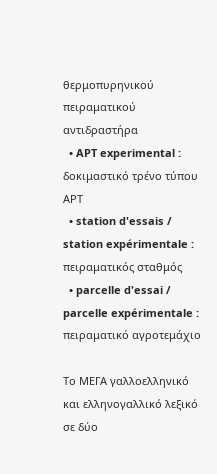θερμοπυρηνικού πειραματικού αντιδραστήρα
  • APT experimental : δοκιμαστικό τρένο τύπου ΑΡΤ
  • station d'essais / station expérimentale : πειραματικός σταθμός
  • parcelle d'essai / parcelle expérimentale : πειραματικό αγροτεμάχιο

Το ΜΕΓΑ γαλλοελληνικό και ελληνογαλλικό λεξικό σε δύο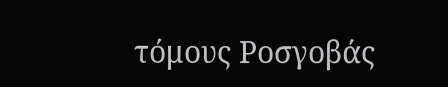τόμους Ροσγοβάς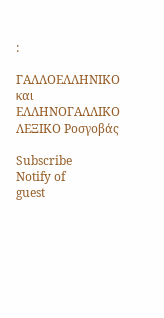:

ΓΑΛΛΟΕΛΛΗΝΙΚΟ και ΕΛΛΗΝΟΓΑΛΛΙΚΟ ΛΕΞΙΚΟ Ροσγοβάς

Subscribe
Notify of
guest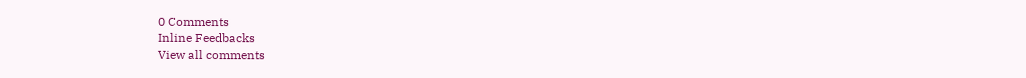0 Comments
Inline Feedbacks
View all comments